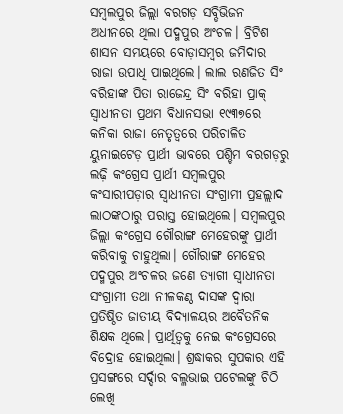ସମ୍ବଲପୁର ଜିଲ୍ଲା ବରଗଡ଼ ସବ୍ଡିଭିଜନ ଅଧୀନରେ ଥିଲା ପଦ୍ମପୁର ଅଂଚଳ। ବ୍ରିଟିଶ ଶାସନ ସମୟରେ ବୋଡ଼ାସମ୍ବର ଜମିଦାର ରାଜା ଉପାଧି ପାଇଥିଲେ। ଲାଲ ରଣଜିତ ସିଂ ବରିହାଙ୍କ ପିତା ରାଜେନ୍ଦ୍ର ସିଂ ବରିହା ପ୍ରାକ୍ ସ୍ବାଧୀନତା ପ୍ରଥମ ବିଧାନସଭା ୧୯୩୭ରେ କନିକା ରାଜା ନେତୃତ୍ବରେ ପରିଚାଳିତ ୟୁନାଇଟେଡ଼ ପ୍ରାର୍ଥୀ ଭାବରେ ପଶ୍ଚିମ ବରଗଡ଼ରୁ ଲଢ଼ି କଂଗ୍ରେସ ପ୍ରାର୍ଥୀ ସମ୍ବଲପୁର କଂସାରୀପଡ଼ାର ସ୍ବାଧୀନତା ସଂଗ୍ରାମୀ ପ୍ରହଲ୍ଲାଦ ଲାଠଙ୍କଠାରୁ ପରାସ୍ତ ହୋଇଥିଲେ। ସମ୍ବଲପୁର ଜିଲ୍ଲା କଂଗ୍ରେସ ଗୌରାଙ୍ଗ ମେହେରଙ୍କୁ ପ୍ରାର୍ଥୀ କରିବାକୁ ଚାହୁଥିଲା। ଗୌରାଙ୍ଗ ମେହେର ପଦ୍ମପୁର ଅଂଚଳର ଜଣେ ତ୍ୟାଗୀ ସ୍ବାଧୀନତା ସଂଗ୍ରାମୀ ତଥା ନୀଳକଣ୍ଠ ଦାସଙ୍କ ଦ୍ବାରା ପ୍ରତିଷ୍ଠିତ ଜାତୀୟ ବିଦ୍ୟାଳୟର ଅବୈତନିକ ଶିକ୍ଷକ ଥିଲେ। ପ୍ରାର୍ଥିତ୍ବକୁ ନେଇ କଂଗ୍ରେସରେ ବିଦ୍ରୋହ ହୋଇଥିଲା। ଶ୍ରଦ୍ଧାକର ସୁପକାର ଏହି ପ୍ରସଙ୍ଗରେ ସର୍ଦ୍ଦାର ବଲ୍ଳଭାଇ ପଟେଲଙ୍କୁ ଚିଠି ଲେଖି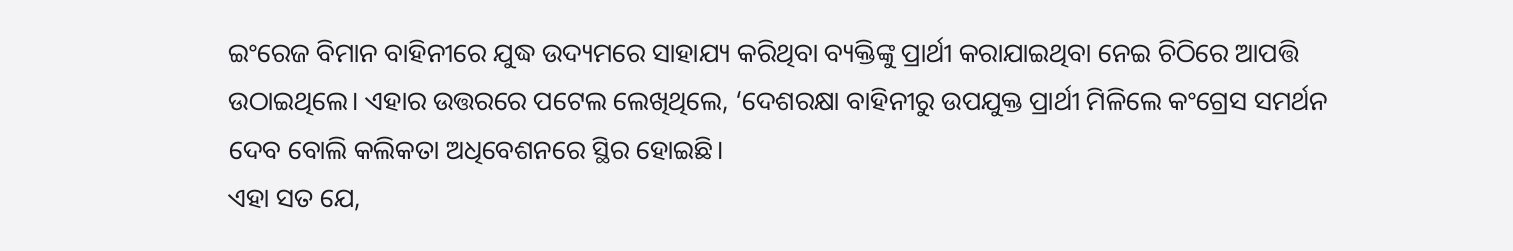ଇଂରେଜ ବିମାନ ବାହିନୀରେ ଯୁଦ୍ଧ ଉଦ୍ୟମରେ ସାହାଯ୍ୟ କରିଥିବା ବ୍ୟକ୍ତିଙ୍କୁ ପ୍ରାର୍ଥୀ କରାଯାଇଥିବା ନେଇ ଚିଠିରେ ଆପତ୍ତି ଉଠାଇଥିଲେ। ଏହାର ଉତ୍ତରରେ ପଟେଲ ଲେଖିଥିଲେ, ‘ଦେଶରକ୍ଷା ବାହିନୀରୁ ଉପଯୁକ୍ତ ପ୍ରାର୍ଥୀ ମିଳିଲେ କଂଗ୍ରେସ ସମର୍ଥନ ଦେବ ବୋଲି କଲିକତା ଅଧିବେଶନରେ ସ୍ଥିର ହୋଇଛି।
ଏହା ସତ ଯେ,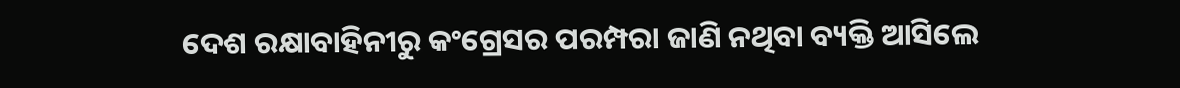ଦେଶ ରକ୍ଷାବାହିନୀରୁ କଂଗ୍ରେସର ପରମ୍ପରା ଜାଣି ନଥିବା ବ୍ୟକ୍ତି ଆସିଲେ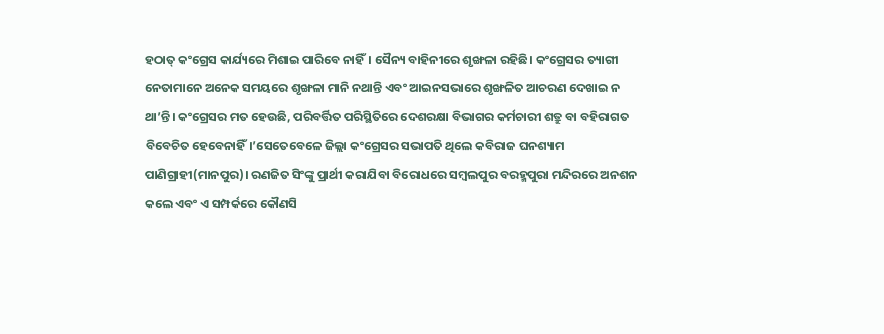ହଠାତ୍ କଂଗ୍ରେସ କାର୍ଯ୍ୟରେ ମିଶାଇ ପାରିବେ ନାହିଁ। ସୈନ୍ୟ ବାହିନୀରେ ଶୃଙ୍ଖଳା ରହିଛି। କଂଗ୍ରେସର ତ୍ୟାଗୀ ନେତାମାନେ ଅନେକ ସମୟରେ ଶୃଙ୍ଖଳା ମାନି ନଥାନ୍ତି ଏବଂ ଆଇନସଭାରେ ଶୃଙ୍ଖଳିତ ଆଚରଣ ଦେଖାଇ ନ ଥା’ନ୍ତି। କଂଗ୍ରେସର ମତ ହେଉଛି, ପରିବର୍ତ୍ତିତ ପରିସ୍ଥିତିରେ ଦେଶରକ୍ଷା ବିଭାଗର କର୍ମଚାରୀ ଶତ୍ରୁ ବା ବହିରାଗତ ବିବେଚିତ ହେବେନାହିଁ।’ସେତେବେଳେ ଜିଲ୍ଲା କଂଗ୍ରେସର ସଭାପତି ଥିଲେ କବିରାଜ ଘନଶ୍ୟାମ ପାଣିଗ୍ରାହୀ(ମାନପୁର)। ରଣଜିତ ସିଂଙ୍କୁ ପ୍ରାର୍ଥୀ କରାଯିବା ବିରୋଧରେ ସମ୍ବଲପୁର ବରହ୍ମପୁରା ମନ୍ଦିରରେ ଅନଶନ କଲେ ଏବଂ ଏ ସମ୍ପର୍କରେ କୌଣସି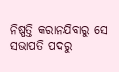ନିଷ୍ପତ୍ତି କରାନଯିବାରୁ ସେ ସଭାପତି ପଦରୁ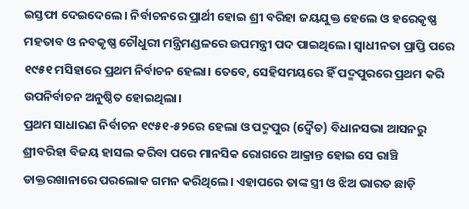ଇସ୍ତଫା ଦେଇଦେଲେ। ନିର୍ବାଚନରେ ପ୍ରାର୍ଥୀ ହୋଇ ଶ୍ରୀ ବରିହା ଜୟଯୁକ୍ତ ହେଲେ ଓ ହରେକୃଷ୍ଣ ମହତାବ ଓ ନବକୃଷ୍ଣ ଚୌଧୁରୀ ମନ୍ତ୍ରିମଣ୍ଡଳରେ ଉପମନ୍ତ୍ରୀ ପଦ ପାଇଥିଲେ। ସ୍ବାଧୀନତା ପ୍ରାପ୍ତି ପରେ ୧୯୫୧ ମସିହାରେ ପ୍ରଥମ ନିର୍ବାଚନ ହେଲା। ତେବେ, ସେହିସମୟରେ ହିଁ ପଦ୍ମପୁରରେ ପ୍ରଥମ କରି ଉପନିର୍ବାଚନ ଅନୁଷ୍ଠିତ ହୋଇଥିଲା।
ପ୍ରଥମ ସାଧାରଣ ନିର୍ବାଚନ ୧୯୫୧-୫୨ରେ ହେଲା ଓ ପଦ୍ମପୁର (ଦ୍ବୈତ) ବିଧାନସଭା ଆସନରୁ ଶ୍ରୀବରିହା ବିଜୟ ହାସଲ କରିବା ପରେ ମାନସିକ ରୋଗରେ ଆକ୍ରାନ୍ତ ହୋଇ ସେ ରାଞ୍ଚି ଡାକ୍ତରଖାନାରେ ପରଲୋକ ଗମନ କରିଥିଲେ। ଏହାପରେ ତାଙ୍କ ସ୍ତ୍ରୀ ଓ ଝିଅ ଭାରତ ଛାଡ଼ି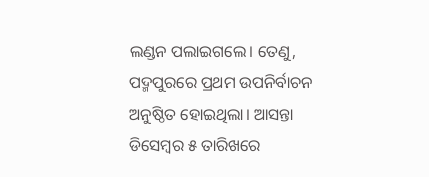ଲଣ୍ଡନ ପଲାଇଗଲେ। ତେଣୁ, ପଦ୍ମପୁରରେ ପ୍ରଥମ ଉପନିର୍ବାଚନ ଅନୁଷ୍ଠିତ ହୋଇଥିଲା। ଆସନ୍ତା ଡିସେମ୍ବର ୫ ତାରିଖରେ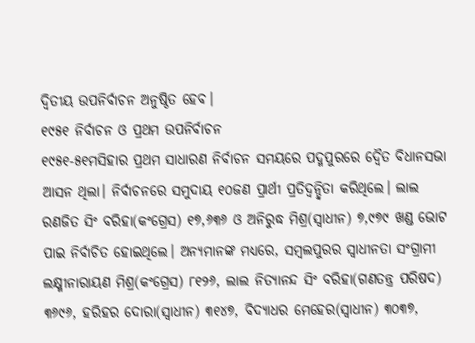ଦ୍ବିତୀୟ ଉପନିର୍ବାଚନ ଅନୁଷ୍ଠିତ ହେବ।
୧୯୫୧ ନିର୍ବାଚନ ଓ ପ୍ରଥମ ଉପନିର୍ବାଚନ
୧୯୫୧-୫୧ମସିହାର ପ୍ରଥମ ସାଧାରଣ ନିର୍ବାଚନ ସମୟରେ ପଦ୍ମପୁରରେ ଦ୍ବୈତ ବିଧାନସଭା ଆସନ ଥିଲା। ନିର୍ବାଚନରେ ସମୁଦାୟ ୧୦ଜଣ ପ୍ରାର୍ଥୀ ପ୍ରତିଦ୍ବନ୍ଦ୍ବିତା କରିଥିଲେ। ଲାଲ ରଣଜିତ ସିଂ ବରିହା(କଂଗ୍ରେସ) ୧୭,୬୩୬ ଓ ଅନିରୁଦ୍ଧ ମିଶ୍ର(ସ୍ବାଧୀନ) ୭,୯୭୯ ଖଣ୍ଡ ଭୋଟ ପାଇ ନିର୍ବାଚିତ ହୋଇଥିଲେ। ଅନ୍ୟମାନଙ୍କ ମଧ୍ୟରେ, ସମ୍ବଲପୁରର ସ୍ବାଧୀନତା ସଂଗ୍ରାମୀ ଲକ୍ଷ୍ମୀନାରାୟଣ ମିଶ୍ର(କଂଗ୍ରେସ) ୮୧୨୬, ଲାଲ ନିତ୍ୟାନନ୍ଦ ସିଂ ବରିହା(ଗଣତନ୍ତ୍ର ପରିଷଦ) ୩୬୯୬, ହରିହର ଦୋରା(ସ୍ବାଧୀନ) ୩୧୪୭, ବିଦ୍ୟାଧର ମେହେର(ସ୍ବାଧୀନ) ୩୦୩୭,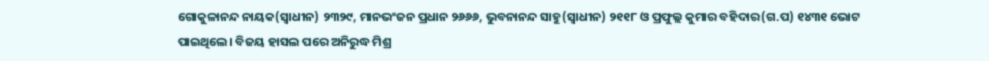ଗୋକୁଳାନନ୍ଦ ନାୟକ(ସ୍ବାଧୀନ) ୨୩୨୯, ମାନଭଂଜନ ପ୍ରଧାନ ୨୬୬୬, ଭୁବନାନନ୍ଦ ସାହୁ(ସ୍ବାଧୀନ) ୨୧୧୮ ଓ ପ୍ରଫୁଲ୍ଲ କୁମାର ବହିଦାର(ଗ.ପ) ୧୪୩୧ ଭୋଟ ପାଇଥିଲେ। ବିଜୟ ହାସଲ ପରେ ଅନିରୁଦ୍ଧ ମିଶ୍ର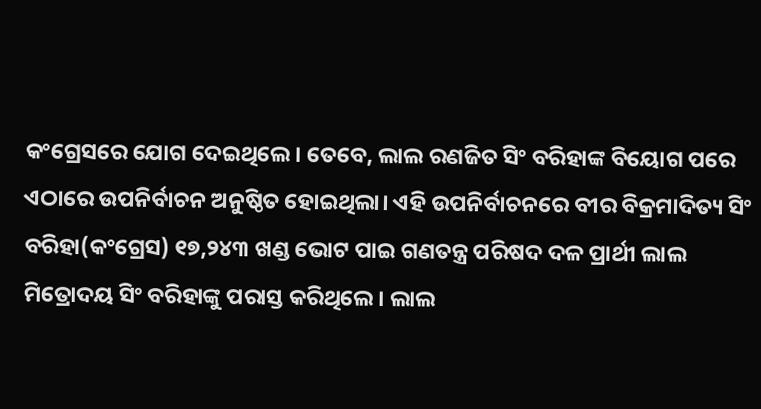କଂଗ୍ରେସରେ ଯୋଗ ଦେଇଥିଲେ। ତେବେ, ଲାଲ ରଣଜିତ ସିଂ ବରିହାଙ୍କ ବିୟୋଗ ପରେ ଏଠାରେ ଉପନିର୍ବାଚନ ଅନୁଷ୍ଠିତ ହୋଇଥିଲା। ଏହି ଉପନିର୍ବାଚନରେ ବୀର ବିକ୍ରମାଦିତ୍ୟ ସିଂ ବରିହା(କଂଗ୍ରେସ) ୧୭,୨୪୩ ଖଣ୍ଡ ଭୋଟ ପାଇ ଗଣତନ୍ତ୍ର ପରିଷଦ ଦଳ ପ୍ରାର୍ଥୀ ଲାଲ ମିତ୍ରୋଦୟ ସିଂ ବରିହାଙ୍କୁ ପରାସ୍ତ କରିଥିଲେ। ଲାଲ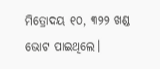ମିତ୍ରୋଦୟ ୧୦, ୩୨୨ ଖଣ୍ଡ ଭୋଟ ପାଇଥିଲେ।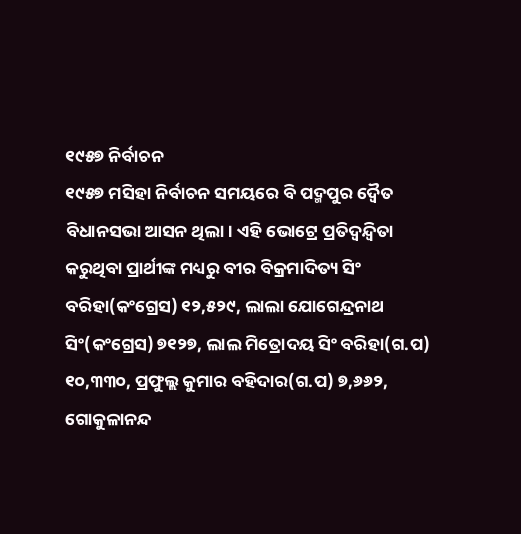୧୯୫୭ ନିର୍ବାଚନ
୧୯୫୭ ମସିହା ନିର୍ବାଚନ ସମୟରେ ବି ପଦ୍ମପୁର ଦ୍ବୈତ ବିଧାନସଭା ଆସନ ଥିଲା। ଏହି ଭୋଟ୍ରେ ପ୍ରତିଦ୍ବନ୍ଦ୍ବିତା କରୁଥିବା ପ୍ରାର୍ଥୀଙ୍କ ମଧ୍ୟରୁ ବୀର ବିକ୍ରମାଦିତ୍ୟ ସିଂ ବରିହା(କଂଗ୍ରେସ) ୧୨,୫୨୯, ଲାଲା ଯୋଗେନ୍ଦ୍ରନାଥ ସିଂ(କଂଗ୍ରେସ) ୭୧୨୭, ଲାଲ ମିତ୍ରୋଦୟ ସିଂ ବରିହା(ଗ.ପ) ୧୦,୩୩୦, ପ୍ରଫୁଲ୍ଲ କୁମାର ବହିଦାର(ଗ.ପ) ୭,୬୬୨, ଗୋକୁଳାନନ୍ଦ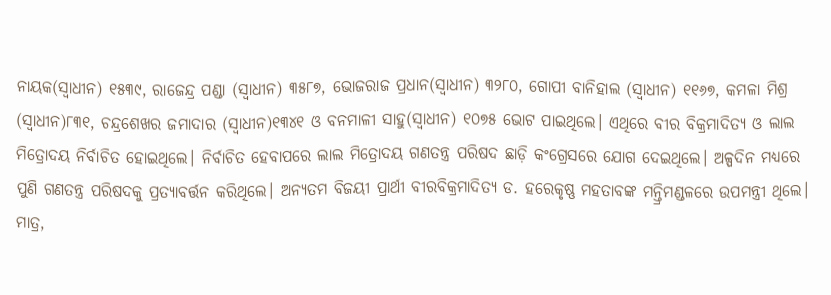ନାୟକ(ସ୍ବାଧୀନ) ୧୫୩୯, ରାଜେନ୍ଦ୍ର ପଣ୍ଡା (ସ୍ବାଧୀନ) ୩୫୮୭, ଭୋଜରାଜ ପ୍ରଧାନ(ସ୍ବାଧୀନ) ୩୨୮୦, ଗୋପୀ ବାନିହାଲ (ସ୍ବାଧୀନ) ୧୧୬୭, କମଳା ମିଶ୍ର (ସ୍ବାଧୀନ)୮୩୧, ଚନ୍ଦ୍ରଶେଖର ଜମାଦାର (ସ୍ବାଧୀନ)୧୩୪୧ ଓ ବନମାଳୀ ସାହୁ(ସ୍ବାଧୀନ) ୧୦୭୫ ଭୋଟ ପାଇଥିଲେ। ଏଥିରେ ବୀର ବିକ୍ରମାଦିତ୍ୟ ଓ ଲାଲ ମିତ୍ରୋଦୟ ନିର୍ବାଚିତ ହୋଇଥିଲେ। ନିର୍ବାଚିତ ହେବାପରେ ଲାଲ ମିତ୍ରୋଦୟ ଗଣତନ୍ତ୍ର ପରିଷଦ ଛାଡ଼ି କଂଗ୍ରେସରେ ଯୋଗ ଦେଇଥିଲେ। ଅଳ୍ପଦିନ ମଧ୍ୟରେ ପୁଣି ଗଣତନ୍ତ୍ର ପରିଷଦକୁ ପ୍ରତ୍ୟାବର୍ତ୍ତନ କରିଥିଲେ। ଅନ୍ୟତମ ବିଜୟୀ ପ୍ରାର୍ଥୀ ବୀରବିକ୍ରମାଦିତ୍ୟ ଡ. ହରେକୃଷ୍ଣ ମହତାବଙ୍କ ମନ୍ତ୍ରିମଣ୍ଡଳରେ ଉପମନ୍ତ୍ରୀ ଥିଲେ। ମାତ୍ର,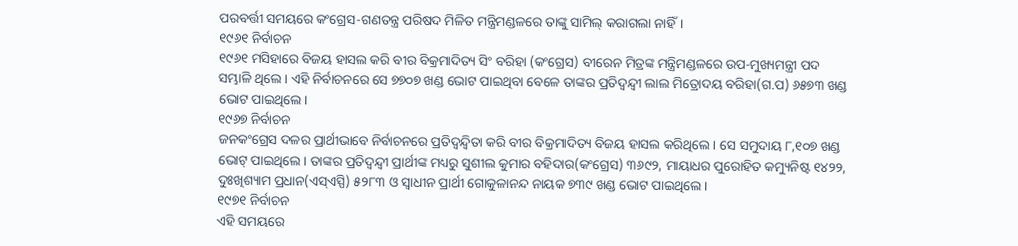ପରବର୍ତ୍ତୀ ସମୟରେ କଂଗ୍ରେସ-ଗଣତନ୍ତ୍ର ପରିଷଦ ମିଳିତ ମନ୍ତ୍ରିମଣ୍ଡଳରେ ତାଙ୍କୁ ସାମିଲ୍ କରାଗଲା ନାହିଁ।
୧୯୬୧ ନିର୍ବାଚନ
୧୯୬୧ ମସିହାରେ ବିଜୟ ହାସଲ କରି ବୀର ବିକ୍ରମାଦିତ୍ୟ ସିଂ ବରିହା (କଂଗ୍ରେସ) ବୀରେନ ମିତ୍ରଙ୍କ ମନ୍ତ୍ରିମଣ୍ଡଳରେ ଉପ-ମୁଖ୍ୟମନ୍ତ୍ରୀ ପଦ ସମ୍ଭାଳି ଥିଲେ। ଏହି ନିର୍ବାଚନରେ ସେ ୭୭୦୭ ଖଣ୍ଡ ଭୋଟ ପାଇଥିବା ବେଳେ ତାଙ୍କର ପ୍ରତିଦ୍ବନ୍ଦ୍ବୀ ଲାଲ ମିତ୍ରୋଦୟ ବରିହା(ଗ.ପ) ୬୫୭୩ ଖଣ୍ଡ ଭୋଟ ପାଇଥିଲେ।
୧୯୬୭ ନିର୍ବାଚନ
ଜନକଂଗ୍ରେସ ଦଳର ପ୍ରାର୍ଥୀଭାବେ ନିର୍ବାଚନରେ ପ୍ରତିଦ୍ବନ୍ଦ୍ବିତା କରି ବୀର ବିକ୍ରମାଦିତ୍ୟ ବିଜୟ ହାସଲ କରିଥିଲେ। ସେ ସମୁଦାୟ ୮,୧୦୭ ଖଣ୍ଡ ଭୋଟ୍ ପାଇଥିଲେ। ତାଙ୍କର ପ୍ରତିଦ୍ବନ୍ଦ୍ବୀ ପ୍ରାର୍ଥୀଙ୍କ ମଧ୍ୟରୁ ସୁଶୀଲ କୁମାର ବହିଦାର(କଂଗ୍ରେସ) ୩୬୯୨, ମାୟାଧର ପୁରୋହିତ କମ୍ୟୁନିଷ୍ଟ ୧୪୨୨, ଦୁଃଖିଶ୍ୟାମ ପ୍ରଧାନ(ଏସ୍ଏସ୍ପି) ୫୨୮୩ ଓ ସ୍ବାଧୀନ ପ୍ରାର୍ଥୀ ଗୋକୁଳାନନ୍ଦ ନାୟକ ୭୩୯ ଖଣ୍ଡ ଭୋଟ ପାଇଥିଲେ।
୧୯୭୧ ନିର୍ବାଚନ
ଏହି ସମୟରେ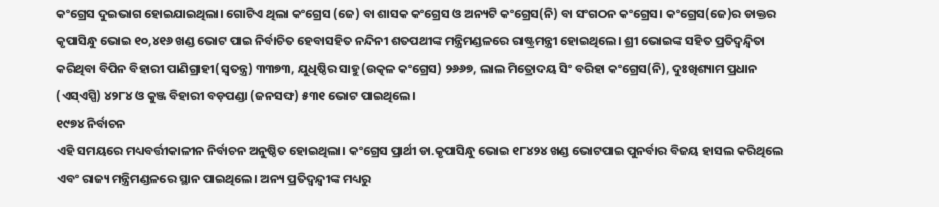କଂଗ୍ରେସ ଦୁଇଭାଗ ହୋଇଯାଇଥିଲା। ଗୋଟିଏ ଥିଲା କଂଗ୍ରେସ (ଜେ) ବା ଶାସକ କଂଗ୍ରେସ ଓ ଅନ୍ୟଟି କଂଗ୍ରେସ(ନି) ବା ସଂଗଠନ କଂଗ୍ରେସ। କଂଗ୍ରେସ(ଜେ)ର ଡାକ୍ତର କୃପାସିନ୍ଧୁ ଭୋଇ ୧୦,୪୧୬ ଖଣ୍ଡ ଭୋଟ ପାଇ ନିର୍ବାଚିତ ହେବାସହିତ ନନ୍ଦିନୀ ଶତପଥୀଙ୍କ ମନ୍ତ୍ରିମଣ୍ଡଳରେ ରାଷ୍ଟ୍ରମନ୍ତ୍ରୀ ହୋଇଥିଲେ। ଶ୍ରୀ ଭୋଇଙ୍କ ସହିତ ପ୍ରତିଦ୍ବନ୍ଦ୍ବିତା କରିଥିବା ବିପିନ ବିହାରୀ ପାଣିଗ୍ରାହୀ(ସ୍ବତନ୍ତ୍ର) ୩୩୭୩, ଯୁଧିଷ୍ଠିର ସାହୁ(ଉତ୍କଳ କଂଗ୍ରେସ) ୨୬୬୭, ଲାଲ ମିତ୍ରୋଦୟ ସିଂ ବରିହା କଂଗ୍ରେସ(ନି), ଦୁଃଖିଶ୍ୟାମ ପ୍ରଧାନ (ଏସ୍ଏସ୍ପି) ୪୨୮୪ ଓ କୁଞ୍ଜ ବିହାରୀ ବଡ଼ପଣ୍ଡା (ଜନସଙ୍ଘ) ୫୩୧ ଭୋଟ ପାଇଥିଲେ।
୧୯୭୪ ନିର୍ବାଚନ
ଏହି ସମୟରେ ମଧ୍ୟବର୍ତ୍ତୀକାଳୀନ ନିର୍ବାଚନ ଅନୁଷ୍ଠିତ ହୋଇଥିଲା। କଂଗ୍ରେସ ପ୍ରାର୍ଥୀ ଡା.କୃପାସିନ୍ଧୁ ଭୋଇ ୧୮୪୨୪ ଖଣ୍ଡ ଭୋଟପାଇ ପୁନର୍ବାର ବିଜୟ ହାସଲ କରିଥିଲେ ଏବଂ ରାଜ୍ୟ ମନ୍ତ୍ରିମଣ୍ଡଳରେ ସ୍ଥାନ ପାଇଥିଲେ। ଅନ୍ୟ ପ୍ରତିଦ୍ବନ୍ଦ୍ବୀଙ୍କ ମଧ୍ୟରୁ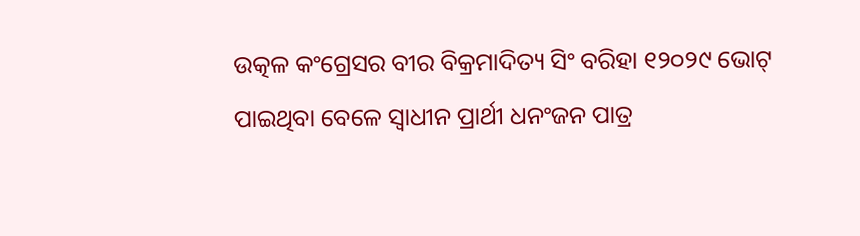ଉତ୍କଳ କଂଗ୍ରେସର ବୀର ବିକ୍ରମାଦିତ୍ୟ ସିଂ ବରିହା ୧୨୦୨୯ ଭୋଟ୍ ପାଇଥିବା ବେଳେ ସ୍ବାଧୀନ ପ୍ରାର୍ଥୀ ଧନଂଜନ ପାତ୍ର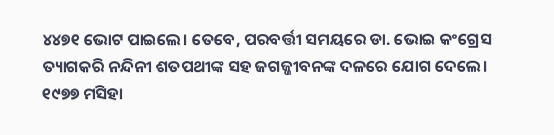୪୪୭୧ ଭୋଟ ପାଇଲେ। ତେବେ, ପରବର୍ତ୍ତୀ ସମୟରେ ଡା. ଭୋଇ କଂଗ୍ରେସ ତ୍ୟାଗକରି ନନ୍ଦିନୀ ଶତପଥୀଙ୍କ ସହ ଜଗଜ୍ଜୀବନଙ୍କ ଦଳରେ ଯୋଗ ଦେଲେ। ୧୯୭୭ ମସିହା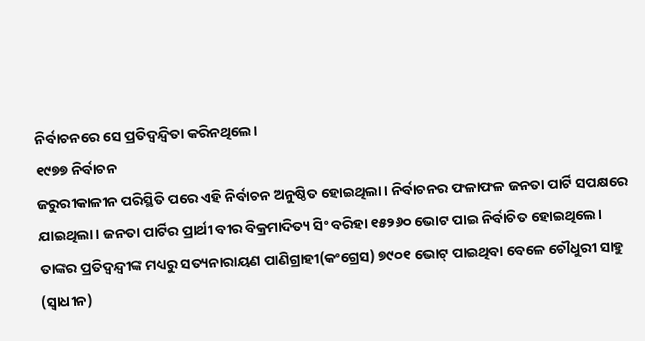ନିର୍ବାଚନରେ ସେ ପ୍ରତିଦ୍ବନ୍ଦ୍ବିତା କରିନଥିଲେ।
୧୯୭୭ ନିର୍ବାଚନ
ଜରୁରୀକାଳୀନ ପରିସ୍ଥିତି ପରେ ଏହି ନିର୍ବାଚନ ଅନୁଷ୍ଠିତ ହୋଇଥିଲା। ନିର୍ବାଚନର ଫଳାଫଳ ଜନତା ପାର୍ଟି ସପକ୍ଷରେ ଯାଇଥିଲା। ଜନତା ପାର୍ଟିର ପ୍ରାର୍ଥୀ ବୀର ବିକ୍ରମାଦିତ୍ୟ ସିଂ ବରିହା ୧୫୨୬୦ ଭୋଟ ପାଇ ନିର୍ବାଚିତ ହୋଇଥିଲେ। ତାଙ୍କର ପ୍ରତିଦ୍ବନ୍ଦ୍ବୀଙ୍କ ମଧ୍ୟରୁ ସତ୍ୟନାରାୟଣ ପାଣିଗ୍ରାହୀ(କଂଗ୍ରେସ) ୭୯୦୧ ଭୋଟ୍ ପାଇଥିବା ବେଳେ ଚୌଧୁରୀ ସାହୁ (ସ୍ବାଧୀନ)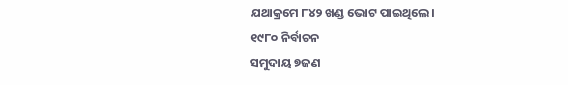ଯଥାକ୍ରମେ ୮୪୨ ଖଣ୍ଡ ଭୋଟ ପାଇଥିଲେ।
୧୯୮୦ ନିର୍ବାଚନ
ସମୁଦାୟ ୭ଜଣ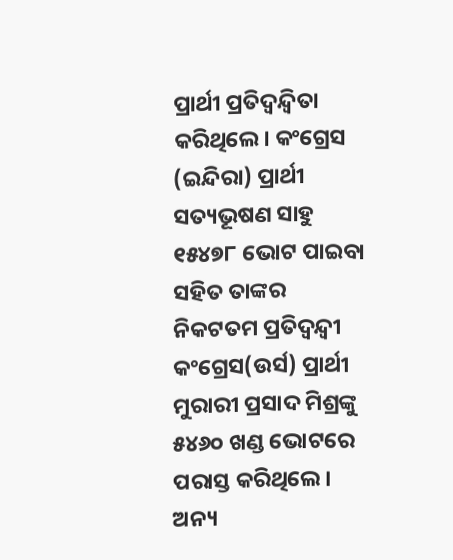ପ୍ରାର୍ଥୀ ପ୍ରତିଦ୍ବନ୍ଦ୍ବିତା କରିଥିଲେ। କଂଗ୍ରେସ (ଇନ୍ଦିରା) ପ୍ରାର୍ଥୀ ସତ୍ୟଭୂଷଣ ସାହୁ ୧୫୪୭୮ ଭୋଟ ପାଇବା ସହିତ ତାଙ୍କର ନିକଟତମ ପ୍ରତିଦ୍ବନ୍ଦ୍ବୀ କଂଗ୍ରେସ(ଉର୍ସ) ପ୍ରାର୍ଥୀ ମୁରାରୀ ପ୍ରସାଦ ମିଶ୍ରଙ୍କୁ ୫୪୬୦ ଖଣ୍ଡ ଭୋଟରେ ପରାସ୍ତ କରିଥିଲେ। ଅନ୍ୟ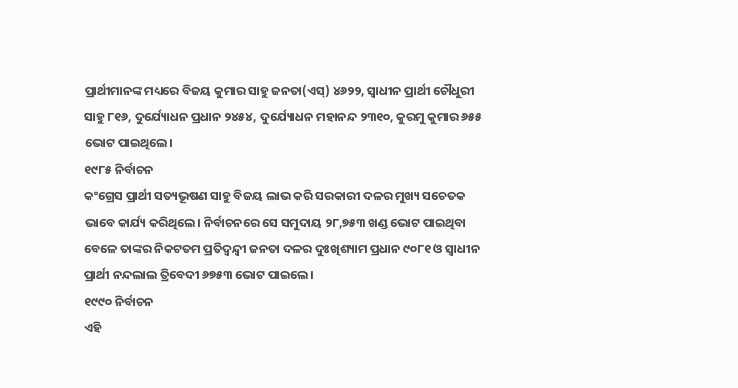ପ୍ରାର୍ଥୀମାନଙ୍କ ମଧ୍ୟରେ ବିଜୟ କୁମାର ସାହୁ ଜନତା(ଏସ୍) ୪୬୨୨, ସ୍ବାଧୀନ ପ୍ରାର୍ଥୀ ଚୌଧୁରୀ ସାହୁ ୮୧୬, ଦୁର୍ଯ୍ୟୋଧନ ପ୍ରଧାନ ୨୪୫୪, ଦୁର୍ଯ୍ୟୋଧନ ମହାନନ୍ଦ ୨୩୧୦, କୁରମୁ କୁମାର ୬୫୫ ଭୋଟ ପାଇଥିଲେ।
୧୯୮୫ ନିର୍ବାଚନ
କଂଗ୍ରେସ ପ୍ରାର୍ଥୀ ସତ୍ୟଭୂଷଣ ସାହୁ ବିଜୟ ଲାଭ କରି ସରକାରୀ ଦଳର ମୁଖ୍ୟ ସଚେତକ ଭାବେ କାର୍ଯ୍ୟ କରିଥିଲେ। ନିର୍ବାଚନରେ ସେ ସମୁଦାୟ ୨୮,୭୫୩ ଖଣ୍ଡ ଭୋଟ ପାଇଥିବା ବେଳେ ତାଙ୍କର ନିକଟତମ ପ୍ରତିଦ୍ବନ୍ଦ୍ବୀ ଜନତା ଦଳର ଦୁଃଖିଶ୍ୟାମ ପ୍ରଧାନ ୯୦୮୧ ଓ ସ୍ବାଧୀନ ପ୍ରାର୍ଥୀ ନନ୍ଦଲାଲ ତ୍ରିବେଦୀ ୬୭୫୩ ଭୋଟ ପାଇଲେ।
୧୯୯୦ ନିର୍ବାଚନ
ଏହି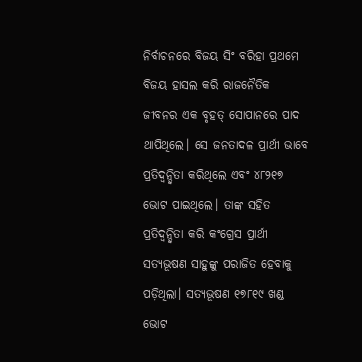ନିର୍ବାଚନରେ ବିଜୟ ସିଂ ବରିହା ପ୍ରଥମେ ବିଜୟ ହାସଲ କରି ରାଜନୈତିକ ଜୀବନର ଏକ ବୃହତ୍ ସୋପାନରେ ପାଦ ଥାପିଥିଲେ। ସେ ଜନତାଦଳ ପ୍ରାର୍ଥୀ ଭାବେ ପ୍ରତିଦ୍ବନ୍ଦ୍ବିତା କରିଥିଲେ ଏବଂ ୪୮୨୧୭ ଭୋଟ ପାଇଥିଲେ। ତାଙ୍କ ସହିତ ପ୍ରତିଦ୍ବନ୍ଦ୍ବିତା କରି କଂଗ୍ରେସ ପ୍ରାର୍ଥୀ ସତ୍ୟଭୂଷଣ ସାହୁଙ୍କୁ ପରାଜିତ ହେବାକୁ ପଡ଼ିଥିଲା। ସତ୍ୟଭୂଷଣ ୧୭୮୧୯ ଖଣ୍ଡ ଭୋଟ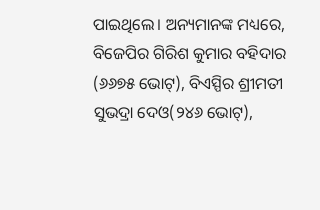ପାଇଥିଲେ। ଅନ୍ୟମାନଙ୍କ ମଧ୍ୟରେ, ବିଜେପିର ଗିରିଶ କୁମାର ବହିଦାର (୬୬୭୫ ଭୋଟ୍), ବିଏସ୍ପିର ଶ୍ରୀମତୀ ସୁଭଦ୍ରା ଦେଓ(୨୪୬ ଭୋଟ୍),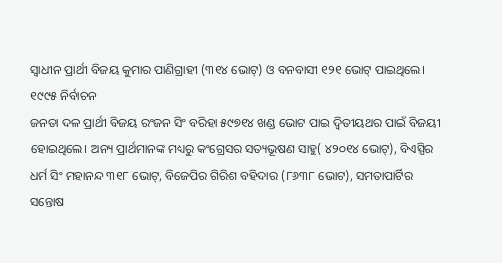ସ୍ବାଧୀନ ପ୍ରାର୍ଥୀ ବିଜୟ କୁମାର ପାଣିଗ୍ରାହୀ (୩୧୪ ଭୋଟ୍) ଓ ବନବାସୀ ୧୨୧ ଭୋଟ୍ ପାଇଥିଲେ।
୧୯୯୫ ନିର୍ବାଚନ
ଜନତା ଦଳ ପ୍ରାର୍ଥୀ ବିଜୟ ରଂଜନ ସିଂ ବରିହା ୫୯୭୧୪ ଖଣ୍ଡ ଭୋଟ ପାଇ ଦ୍ବିତୀୟଥର ପାଇଁ ବିଜୟୀ ହୋଇଥିଲେ। ଅନ୍ୟ ପ୍ରାର୍ଥମାନଙ୍କ ମଧ୍ୟରୁ କଂଗ୍ରେସର ସତ୍ୟଭୂଷଣ ସାହୁ( ୪୨୦୧୪ ଭୋଟ୍), ବିଏସ୍ପିର ଧର୍ମ ସିଂ ମହାନନ୍ଦ ୩୧୮ ଭୋଟ୍, ବିଜେପିର ଗିରିଶ ବହିଦାର (୮୬୩୮ ଭୋଟ), ସମତାପାର୍ଟିର ସନ୍ତୋଷ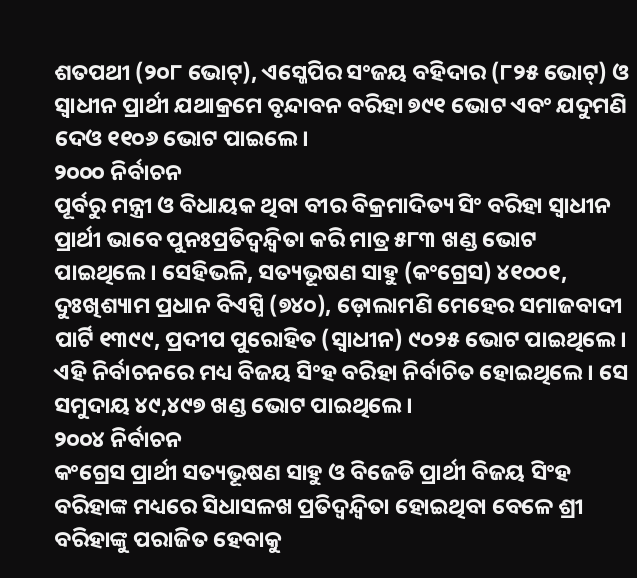ଶତପଥୀ (୨୦୮ ଭୋଟ୍), ଏସ୍ଜେପିର ସଂଜୟ ବହିଦାର (୮୨୫ ଭୋଟ୍) ଓ ସ୍ବାଧୀନ ପ୍ରାର୍ଥୀ ଯଥାକ୍ରମେ ବୃନ୍ଦାବନ ବରିହା ୭୯୧ ଭୋଟ ଏବଂ ଯଦୁମଣି ଦେଓ ୧୧୦୬ ଭୋଟ ପାଇଲେ।
୨୦୦୦ ନିର୍ବାଚନ
ପୂର୍ବରୁ ମନ୍ତ୍ରୀ ଓ ବିଧାୟକ ଥିବା ବୀର ବିକ୍ରମାଦିତ୍ୟ ସିଂ ବରିହା ସ୍ବାଧୀନ ପ୍ରାର୍ଥୀ ଭାବେ ପୁନଃପ୍ରତିଦ୍ବନ୍ଦ୍ବିତା କରି ମାତ୍ର ୫୮୩ ଖଣ୍ଡ ଭୋଟ ପାଇଥିଲେ। ସେହିଭଳି, ସତ୍ୟଭୂଷଣ ସାହୁ (କଂଗ୍ରେସ) ୪୧୦୦୧, ଦୁଃଖିଶ୍ୟାମ ପ୍ରଧାନ ବିଏସ୍ପି (୭୪୦), ଡ଼ୋଲାମଣି ମେହେର ସମାଜବାଦୀ ପାର୍ଟି ୧୩୯୯, ପ୍ରଦୀପ ପୁରୋହିତ (ସ୍ବାଧୀନ) ୯୦୨୫ ଭୋଟ ପାଇଥିଲେ। ଏହି ନିର୍ବାଚନରେ ମଧ୍ୟ ବିଜୟ ସିଂହ ବରିହା ନିର୍ବାଚିତ ହୋଇଥିଲେ। ସେ ସମୁଦାୟ ୪୯,୪୯୭ ଖଣ୍ଡ ଭୋଟ ପାଇଥିଲେ।
୨୦୦୪ ନିର୍ବାଚନ
କଂଗ୍ରେସ ପ୍ରାର୍ଥୀ ସତ୍ୟଭୂଷଣ ସାହୁ ଓ ବିଜେଡି ପ୍ରାର୍ଥୀ ବିଜୟ ସିଂହ ବରିହାଙ୍କ ମଧ୍ୟରେ ସିଧାସଳଖ ପ୍ରତିଦ୍ବନ୍ଦ୍ବିତା ହୋଇଥିବା ବେଳେ ଶ୍ରୀ ବରିହାଙ୍କୁ ପରାଜିତ ହେବାକୁ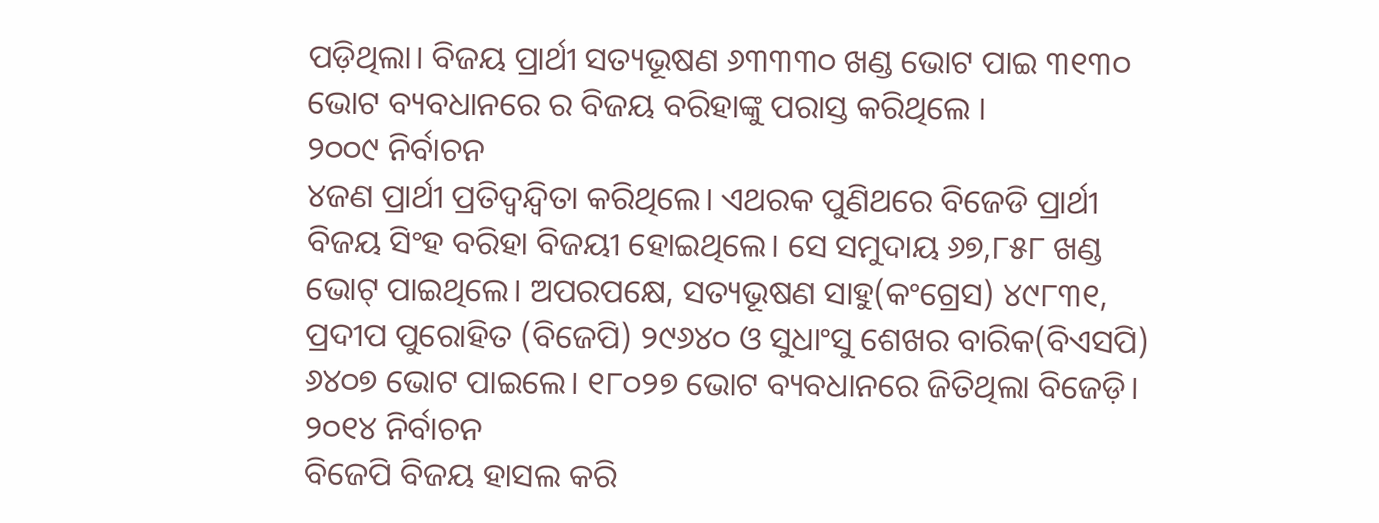ପଡ଼ିଥିଲା। ବିଜୟ ପ୍ରାର୍ଥୀ ସତ୍ୟଭୂଷଣ ୬୩୩୩୦ ଖଣ୍ଡ ଭୋଟ ପାଇ ୩୧୩୦ ଭୋଟ ବ୍ୟବଧାନରେ ର ବିଜୟ ବରିହାଙ୍କୁ ପରାସ୍ତ କରିଥିଲେ ।
୨୦୦୯ ନିର୍ବାଚନ
୪ଜଣ ପ୍ରାର୍ଥୀ ପ୍ରତିଦ୍ବନ୍ଦ୍ବିତା କରିଥିଲେ। ଏଥରକ ପୁଣିଥରେ ବିଜେଡି ପ୍ରାର୍ଥୀ ବିଜୟ ସିଂହ ବରିହା ବିଜୟୀ ହୋଇଥିଲେ। ସେ ସମୁଦାୟ ୬୭,୮୫୮ ଖଣ୍ଡ ଭୋଟ୍ ପାଇଥିଲେ। ଅପରପକ୍ଷେ, ସତ୍ୟଭୂଷଣ ସାହୁ(କଂଗ୍ରେସ) ୪୯୮୩୧, ପ୍ରଦୀପ ପୁରୋହିତ (ବିଜେପି) ୨୯୬୪୦ ଓ ସୁଧାଂସୁ ଶେଖର ବାରିକ(ବିଏସପି) ୬୪୦୭ ଭୋଟ ପାଇଲେ। ୧୮୦୨୭ ଭୋଟ ବ୍ୟବଧାନରେ ଜିତିଥିଲା ବିଜେଡ଼ି।
୨୦୧୪ ନିର୍ବାଚନ
ବିଜେପି ବିଜୟ ହାସଲ କରି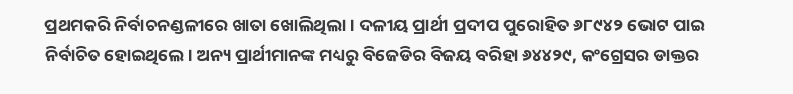ପ୍ରଥମକରି ନିର୍ବାଚନଣ୍ଡଳୀରେ ଖାତା ଖୋଲିଥିଲା। ଦଳୀୟ ପ୍ରାର୍ଥୀ ପ୍ରଦୀପ ପୁରୋହିତ ୬୮୯୪୨ ଭୋଟ ପାଇ ନିର୍ବାଚିତ ହୋଇଥିଲେ। ଅନ୍ୟ ପ୍ରାର୍ଥୀମାନଙ୍କ ମଧ୍ୟରୁ ବିଜେଡିର ବିଜୟ ବରିହା ୬୪୪୨୯, କଂଗ୍ରେସର ଡାକ୍ତର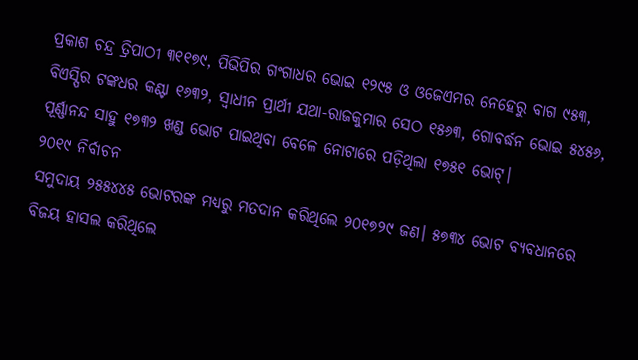ପ୍ରକାଶ ଚନ୍ଦ୍ର ତ୍ରିପାଠୀ ୩୧୧୭୯, ପିଭିପିର ଗଂଗାଧର ଭୋଇ ୧୨୯୫ ଓ ଓଜେଏମର ନେହେରୁ ବାଗ ୯୫୩, ବିଏସ୍ପିର ଟଙ୍କଧର କଣ୍ଟା ୧୬୩୨, ସ୍ବାଧୀନ ପ୍ରାର୍ଥୀ ଯଥା-ରାଜକୁମାର ସେଠ ୧୫୬୩, ଗୋବର୍ଦ୍ଧନ ଭୋଇ ୫୪୫୬, ପୂର୍ଣ୍ଣାନନ୍ଦ ସାହୁ ୧୭୩୨ ଖଣ୍ଡ ଭୋଟ ପାଇଥିବା ବେଳେ ନୋଟାରେ ପଡ଼ିଥିଲା ୧୭୫୧ ଭୋଟ୍।
୨୦୧୯ ନିର୍ବାଚନ
ସମୁଦାୟ ୨୫୫୪୪୫ ଭୋଟରଙ୍କ ମଧ୍ୟରୁ ମତଦାନ କରିଥିଲେ ୨୦୧୭୨୯ ଜଣ। ୫୭୩୪ ଭୋଟ ବ୍ୟବଧାନରେ ବିଜୟ ହାସଲ କରିଥିଲେ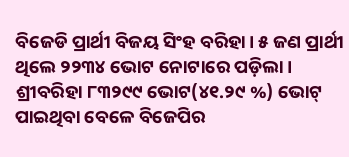ବିଜେଡି ପ୍ରାର୍ଥୀ ବିଜୟ ସିଂହ ବରିହା। ୫ ଜଣ ପ୍ରାର୍ଥୀ ଥିଲେ ୨୨୩୪ ଭୋଟ ନୋଟାରେ ପଡ଼ିଲା। ଶ୍ରୀବରିହା ୮୩୨୯୯ ଭୋଟ(୪୧.୨୯ %) ଭୋଟ୍ ପାଇଥିବା ବେଳେ ବିଜେପିର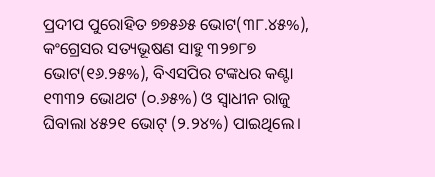ପ୍ରଦୀପ ପୁରୋହିତ ୭୭୫୬୫ ଭୋଟ(୩୮.୪୫%), କଂଗ୍ରେସର ସତ୍ୟଭୂଷଣ ସାହୁ ୩୨୭୮୭ ଭୋଟ(୧୬.୨୫%), ବିଏସପିର ଟଙ୍କଧର କଣ୍ଟା ୧୩୩୨ ଭୋଥଟ (୦.୬୫%) ଓ ସ୍ବାଧୀନ ରାଜୁ ଘିବାଲା ୪୫୨୧ ଭୋଟ୍ (୨.୨୪%) ପାଇଥିଲେ।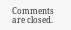Comments are closed.